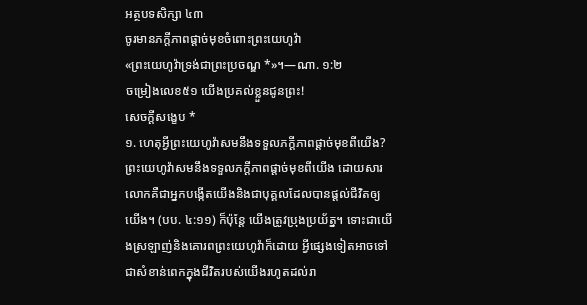អត្ថបទសិក្សា ៤៣
ចូរមានភក្ដីភាពផ្ដាច់មុខចំពោះព្រះយេហូវ៉ា
«ព្រះយេហូវ៉ាទ្រង់ជាព្រះប្រចណ្ឌ *»។—ណា. ១:២
ចម្រៀងលេខ៥១ យើងប្រគល់ខ្លួនជូនព្រះ!
សេចក្ដីសង្ខេប *
១. ហេតុអ្វីព្រះយេហូវ៉ាសមនឹងទទួលភក្ដីភាពផ្ដាច់មុខពីយើង?
ព្រះយេហូវ៉ាសមនឹងទទួលភក្ដីភាពផ្ដាច់មុខពីយើង ដោយសារលោកគឺជាអ្នកបង្កើតយើងនិងជាបុគ្គលដែលបានផ្ដល់ជីវិតឲ្យយើង។ (បប. ៤:១១) ក៏ប៉ុន្តែ យើងត្រូវប្រុងប្រយ័ត្ន។ ទោះជាយើងស្រឡាញ់និងគោរពព្រះយេហូវ៉ាក៏ដោយ អ្វីផ្សេងទៀតអាចទៅជាសំខាន់ពេកក្នុងជីវិតរបស់យើងរហូតដល់រា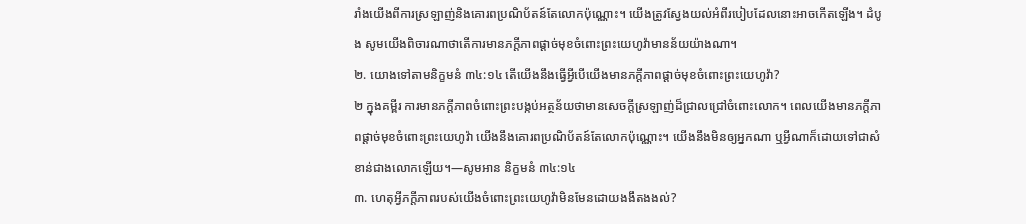រាំងយើងពីការស្រឡាញ់និងគោរពប្រណិប័តន៍តែលោកប៉ុណ្ណោះ។ យើងត្រូវស្វែងយល់អំពីរបៀបដែលនោះអាចកើតឡើង។ ដំបូង សូមយើងពិចារណាថាតើការមានភក្ដីភាពផ្ដាច់មុខចំពោះព្រះយេហូវ៉ាមានន័យយ៉ាងណា។
២. យោងទៅតាមនិក្ខមនំ ៣៤:១៤ តើយើងនឹងធ្វើអ្វីបើយើងមានភក្ដីភាពផ្ដាច់មុខចំពោះព្រះយេហូវ៉ា?
២ ក្នុងគម្ពីរ ការមានភក្ដីភាពចំពោះព្រះបង្កប់អត្ថន័យថាមានសេចក្ដីស្រឡាញ់ដ៏ជ្រាលជ្រៅចំពោះលោក។ ពេលយើងមានភក្ដីភាពផ្ដាច់មុខចំពោះព្រះយេហូវ៉ា យើងនឹងគោរពប្រណិប័តន៍តែលោកប៉ុណ្ណោះ។ យើងនឹងមិនឲ្យអ្នកណា ឬអ្វីណាក៏ដោយទៅជាសំខាន់ជាងលោកឡើយ។—សូមអាន និក្ខមនំ ៣៤:១៤
៣. ហេតុអ្វីភក្ដីភាពរបស់យើងចំពោះព្រះយេហូវ៉ាមិនមែនដោយងងឹតងងល់?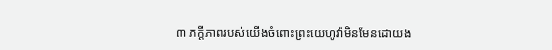៣ ភក្ដីភាពរបស់យើងចំពោះព្រះយេហូវ៉ាមិនមែនដោយង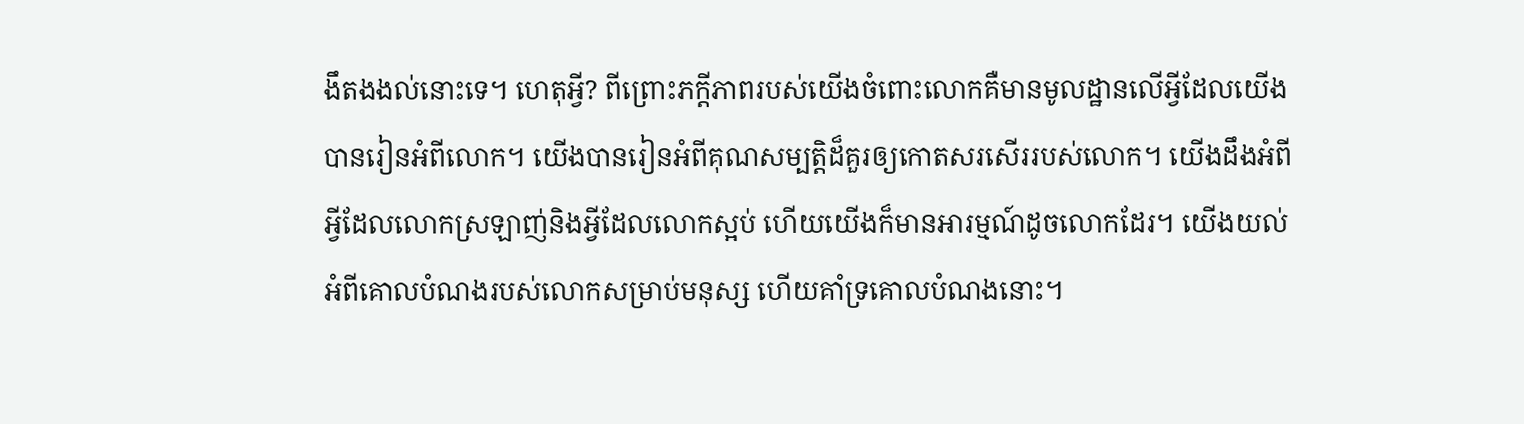ងឹតងងល់នោះទេ។ ហេតុអ្វី? ពីព្រោះភក្ដីភាពរបស់យើងចំពោះលោកគឺមានមូលដ្ឋានលើអ្វីដែលយើងបានរៀនអំពីលោក។ យើងបានរៀនអំពីគុណសម្បត្ដិដ៏គួរឲ្យកោតសរសើររបស់លោក។ យើងដឹងអំពីអ្វីដែលលោកស្រឡាញ់និងអ្វីដែលលោកស្អប់ ហើយយើងក៏មានអារម្មណ៍ដូចលោកដែរ។ យើងយល់អំពីគោលបំណងរបស់លោកសម្រាប់មនុស្ស ហើយគាំទ្រគោលបំណងនោះ។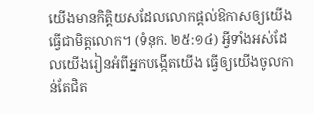យើងមានកិត្ដិយសដែលលោកផ្ដល់ឱកាសឲ្យយើងធ្វើជាមិត្តលោក។ (ទំនុក. ២៥:១៤) អ្វីទាំងអស់ដែលយើងរៀនអំពីអ្នកបង្កើតយើង ធ្វើឲ្យយើងចូលកាន់តែជិត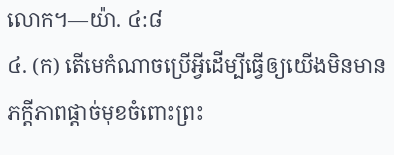លោក។—យ៉ា. ៤:៨
៤. (ក) តើមេកំណាចប្រើអ្វីដើម្បីធ្វើឲ្យយើងមិនមានភក្ដីភាពផ្ដាច់មុខចំពោះព្រះ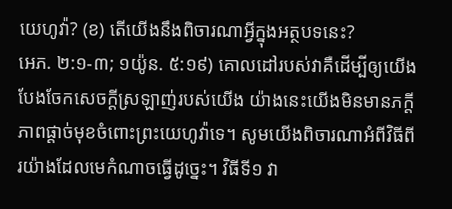យេហូវ៉ា? (ខ) តើយើងនឹងពិចារណាអ្វីក្នុងអត្ថបទនេះ?
អេភ. ២:១-៣; ១យ៉ូន. ៥:១៩) គោលដៅរបស់វាគឺដើម្បីឲ្យយើងបែងចែកសេចក្ដីស្រឡាញ់របស់យើង យ៉ាងនេះយើងមិនមានភក្ដីភាពផ្ដាច់មុខចំពោះព្រះយេហូវ៉ាទេ។ សូមយើងពិចារណាអំពីវិធីពីរយ៉ាងដែលមេកំណាចធ្វើដូច្នេះ។ វិធីទី១ វា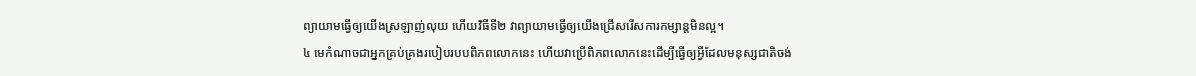ព្យាយាមធ្វើឲ្យយើងស្រឡាញ់លុយ ហើយវិធីទី២ វាព្យាយាមធ្វើឲ្យយើងជ្រើសរើសការកម្សាន្តមិនល្អ។
៤ មេកំណាចជាអ្នកគ្រប់គ្រងរបៀបរបបពិភពលោកនេះ ហើយវាប្រើពិភពលោកនេះដើម្បីធ្វើឲ្យអ្វីដែលមនុស្សជាតិចង់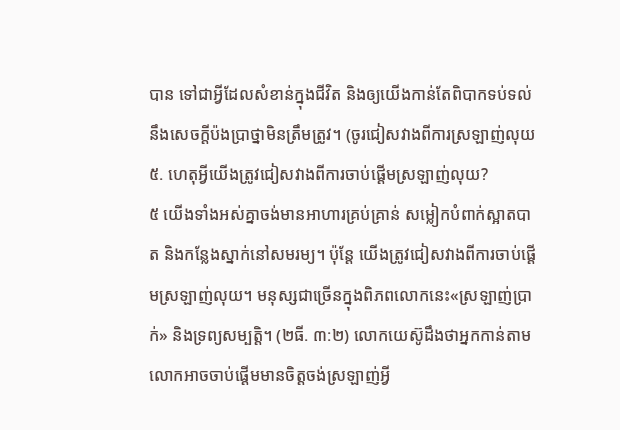បាន ទៅជាអ្វីដែលសំខាន់ក្នុងជីវិត និងឲ្យយើងកាន់តែពិបាកទប់ទល់នឹងសេចក្ដីប៉ងប្រាថ្នាមិនត្រឹមត្រូវ។ (ចូរជៀសវាងពីការស្រឡាញ់លុយ
៥. ហេតុអ្វីយើងត្រូវជៀសវាងពីការចាប់ផ្ដើមស្រឡាញ់លុយ?
៥ យើងទាំងអស់គ្នាចង់មានអាហារគ្រប់គ្រាន់ សម្លៀកបំពាក់ស្អាតបាត និងកន្លែងស្នាក់នៅសមរម្យ។ ប៉ុន្តែ យើងត្រូវជៀសវាងពីការចាប់ផ្ដើមស្រឡាញ់លុយ។ មនុស្សជាច្រើនក្នុងពិភពលោកនេះ«ស្រឡាញ់ប្រាក់» និងទ្រព្យសម្បត្ដិ។ (២ធី. ៣:២) លោកយេស៊ូដឹងថាអ្នកកាន់តាមលោកអាចចាប់ផ្ដើមមានចិត្តចង់ស្រឡាញ់អ្វី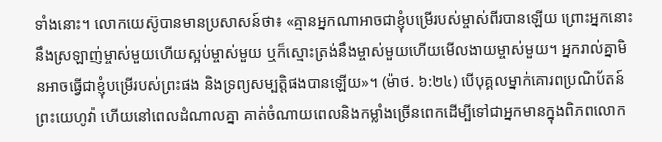ទាំងនោះ។ លោកយេស៊ូបានមានប្រសាសន៍ថា៖ «គ្មានអ្នកណាអាចជាខ្ញុំបម្រើរបស់ម្ចាស់ពីរបានឡើយ ព្រោះអ្នកនោះនឹងស្រឡាញ់ម្ចាស់មួយហើយស្អប់ម្ចាស់មួយ ឬក៏ស្មោះត្រង់នឹងម្ចាស់មួយហើយមើលងាយម្ចាស់មួយ។ អ្នករាល់គ្នាមិនអាចធ្វើជាខ្ញុំបម្រើរបស់ព្រះផង និងទ្រព្យសម្បត្ដិផងបានឡើយ»។ (ម៉ាថ. ៦:២៤) បើបុគ្គលម្នាក់គោរពប្រណិប័តន៍ព្រះយេហូវ៉ា ហើយនៅពេលដំណាលគ្នា គាត់ចំណាយពេលនិងកម្លាំងច្រើនពេកដើម្បីទៅជាអ្នកមានក្នុងពិភពលោក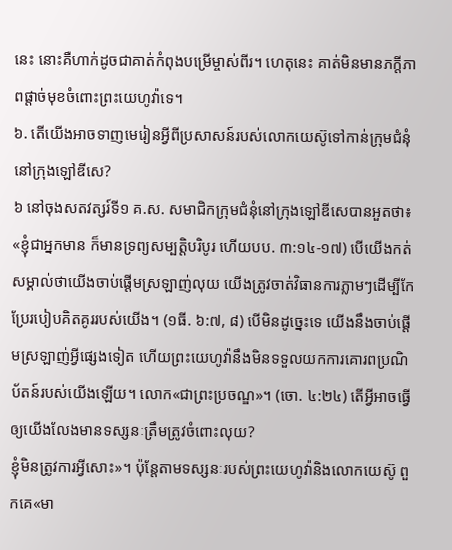នេះ នោះគឺហាក់ដូចជាគាត់កំពុងបម្រើម្ចាស់ពីរ។ ហេតុនេះ គាត់មិនមានភក្ដីភាពផ្ដាច់មុខចំពោះព្រះយេហូវ៉ាទេ។
៦. តើយើងអាចទាញមេរៀនអ្វីពីប្រសាសន៍របស់លោកយេស៊ូទៅកាន់ក្រុមជំនុំនៅក្រុងឡៅឌីសេ?
៦ នៅចុងសតវត្សរ៍ទី១ គ.ស. សមាជិកក្រុមជំនុំនៅក្រុងឡៅឌីសេបានអួតថា៖ «ខ្ញុំជាអ្នកមាន ក៏មានទ្រព្យសម្បត្ដិបរិបូរ ហើយបប. ៣:១៤-១៧) បើយើងកត់សម្គាល់ថាយើងចាប់ផ្ដើមស្រឡាញ់លុយ យើងត្រូវចាត់វិធានការភ្លាមៗដើម្បីកែប្រែរបៀបគិតគូររបស់យើង។ (១ធី. ៦:៧, ៨) បើមិនដូច្នេះទេ យើងនឹងចាប់ផ្ដើមស្រឡាញ់អ្វីផ្សេងទៀត ហើយព្រះយេហូវ៉ានឹងមិនទទួលយកការគោរពប្រណិប័តន៍របស់យើងឡើយ។ លោក«ជាព្រះប្រចណ្ឌ»។ (ចោ. ៤:២៤) តើអ្វីអាចធ្វើឲ្យយើងលែងមានទស្សនៈត្រឹមត្រូវចំពោះលុយ?
ខ្ញុំមិនត្រូវការអ្វីសោះ»។ ប៉ុន្តែតាមទស្សនៈរបស់ព្រះយេហូវ៉ានិងលោកយេស៊ូ ពួកគេ«មា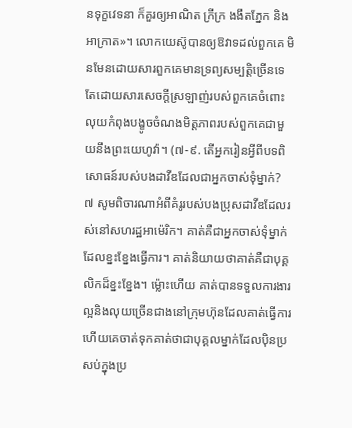នទុក្ខវេទនា ក៏គួរឲ្យអាណិត ក្រីក្រ ងងឹតភ្នែក និងអាក្រាត»។ លោកយេស៊ូបានឲ្យឱវាទដល់ពួកគេ មិនមែនដោយសារពួកគេមានទ្រព្យសម្បត្ដិច្រើនទេ តែដោយសារសេចក្ដីស្រឡាញ់របស់ពួកគេចំពោះលុយកំពុងបង្ខូចចំណងមិត្តភាពរបស់ពួកគេជាមួយនឹងព្រះយេហូវ៉ា។ (៧-៩. តើអ្នករៀនអ្វីពីបទពិសោធន៍របស់បងដាវីឌដែលជាអ្នកចាស់ទុំម្នាក់?
៧ សូមពិចារណាអំពីគំរូរបស់បងប្រុសដាវីឌដែលរស់នៅសហរដ្ឋអាម៉េរិក។ គាត់គឺជាអ្នកចាស់ទុំម្នាក់ដែលខ្នះខ្នែងធ្វើការ។ គាត់និយាយថាគាត់គឺជាបុគ្គលិកដ៏ខ្នះខ្នែង។ ម្ល៉ោះហើយ គាត់បានទទួលការងារល្អនិងលុយច្រើនជាងនៅក្រុមហ៊ុនដែលគាត់ធ្វើការ ហើយគេចាត់ទុកគាត់ថាជាបុគ្គលម្នាក់ដែលប៉ិនប្រសប់ក្នុងប្រ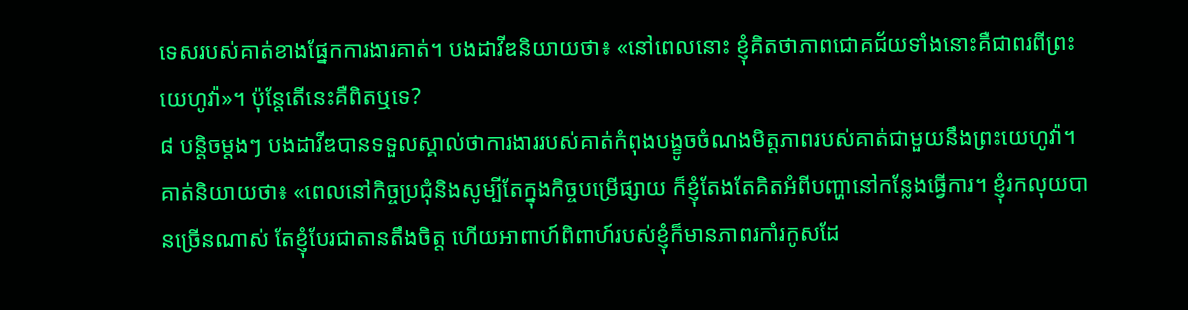ទេសរបស់គាត់ខាងផ្នែកការងារគាត់។ បងដាវីឌនិយាយថា៖ «នៅពេលនោះ ខ្ញុំគិតថាភាពជោគជ័យទាំងនោះគឺជាពរពីព្រះយេហូវ៉ា»។ ប៉ុន្តែតើនេះគឺពិតឬទេ?
៨ បន្ដិចម្ដងៗ បងដាវីឌបានទទួលស្គាល់ថាការងាររបស់គាត់កំពុងបង្ខូចចំណងមិត្តភាពរបស់គាត់ជាមួយនឹងព្រះយេហូវ៉ា។ គាត់និយាយថា៖ «ពេលនៅកិច្ចប្រជុំនិងសូម្បីតែក្នុងកិច្ចបម្រើផ្សាយ ក៏ខ្ញុំតែងតែគិតអំពីបញ្ហានៅកន្លែងធ្វើការ។ ខ្ញុំរកលុយបានច្រើនណាស់ តែខ្ញុំបែរជាតានតឹងចិត្ត ហើយអាពាហ៍ពិពាហ៍របស់ខ្ញុំក៏មានភាពរកាំរកូសដែ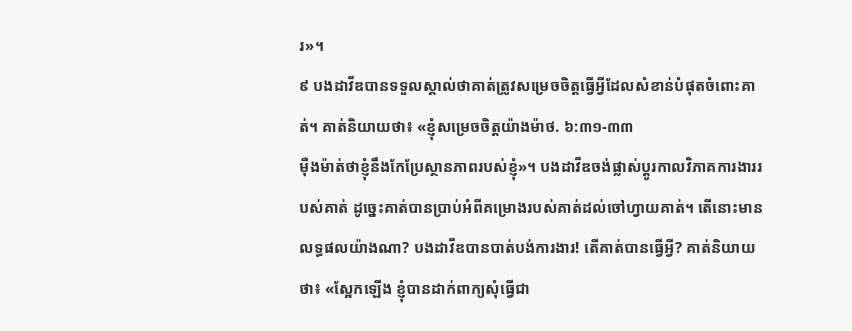រ»។
៩ បងដាវីឌបានទទួលស្គាល់ថាគាត់ត្រូវសម្រេចចិត្តធ្វើអ្វីដែលសំខាន់បំផុតចំពោះគាត់។ គាត់និយាយថា៖ «ខ្ញុំសម្រេចចិត្តយ៉ាងម៉ាថ. ៦:៣១-៣៣
ម៉ឺងម៉ាត់ថាខ្ញុំនឹងកែប្រែស្ថានភាពរបស់ខ្ញុំ»។ បងដាវីឌចង់ផ្លាស់ប្ដូរកាលវិភាគការងាររបស់គាត់ ដូច្នេះគាត់បានប្រាប់អំពីគម្រោងរបស់គាត់ដល់ចៅហ្វាយគាត់។ តើនោះមានលទ្ធផលយ៉ាងណា? បងដាវីឌបានបាត់បង់ការងារ! តើគាត់បានធ្វើអ្វី? គាត់និយាយថា៖ «ស្អែកឡើង ខ្ញុំបានដាក់ពាក្យសុំធ្វើជា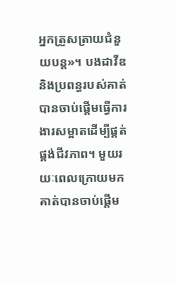អ្នកត្រួសត្រាយជំនួយបន្ត»។ បងដាវីឌនិងប្រពន្ធរបស់គាត់បានចាប់ផ្ដើមធ្វើការងារសម្អាតដើម្បីផ្គត់ផ្គង់ជីវភាព។ មួយរយៈពេលក្រោយមក គាត់បានចាប់ផ្ដើម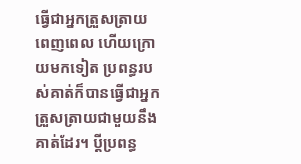ធ្វើជាអ្នកត្រួសត្រាយពេញពេល ហើយក្រោយមកទៀត ប្រពន្ធរបស់គាត់ក៏បានធ្វើជាអ្នកត្រួសត្រាយជាមួយនឹងគាត់ដែរ។ ប្ដីប្រពន្ធ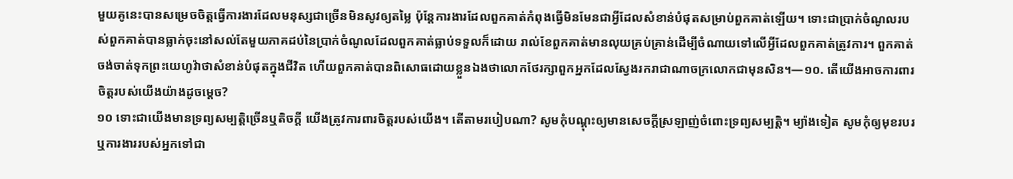មួយគូនេះបានសម្រេចចិត្តធ្វើការងារដែលមនុស្សជាច្រើនមិនសូវឲ្យតម្លៃ ប៉ុន្តែការងារដែលពួកគាត់កំពុងធ្វើមិនមែនជាអ្វីដែលសំខាន់បំផុតសម្រាប់ពួកគាត់ឡើយ។ ទោះជាប្រាក់ចំណូលរបស់ពួកគាត់បានធ្លាក់ចុះនៅសល់តែមួយភាគដប់នៃប្រាក់ចំណូលដែលពួកគាត់ធ្លាប់ទទួលក៏ដោយ រាល់ខែពួកគាត់មានលុយគ្រប់គ្រាន់ដើម្បីចំណាយទៅលើអ្វីដែលពួកគាត់ត្រូវការ។ ពួកគាត់ចង់ចាត់ទុកព្រះយេហូវ៉ាថាសំខាន់បំផុតក្នុងជីវិត ហើយពួកគាត់បានពិសោធដោយខ្លួនឯងថាលោកថែរក្សាពួកអ្នកដែលស្វែងរករាជាណាចក្រលោកជាមុនសិន។—១០. តើយើងអាចការពារចិត្តរបស់យើងយ៉ាងដូចម្ដេច?
១០ ទោះជាយើងមានទ្រព្យសម្បត្ដិច្រើនឬតិចក្ដី យើងត្រូវការពារចិត្តរបស់យើង។ តើតាមរបៀបណា? សូមកុំបណ្ដុះឲ្យមានសេចក្ដីស្រឡាញ់ចំពោះទ្រព្យសម្បត្ដិ។ ម្យ៉ាងទៀត សូមកុំឲ្យមុខរបរឬការងាររបស់អ្នកទៅជា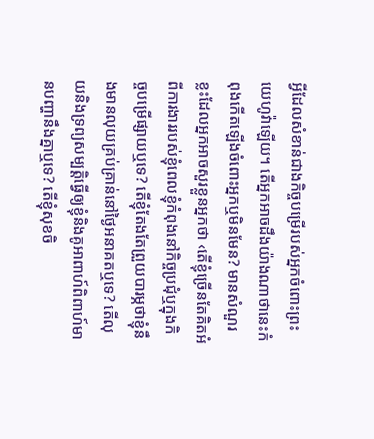អ្វីដែលសំខាន់ជាងកិច្ចបម្រើរបស់អ្នកចំពោះព្រះយេហូវ៉ាឡើយ។ តើអ្នកអាចដឹងយ៉ាងណាថានេះកំពុងកើតឡើងចំពោះអ្នកឬមិនមែន? មានសំណួរខ្លះដែលអ្នកអាចសួរខ្លួនអ្នកថា ‹តើខ្ញុំច្រើនតែគិតអំពីការងាររបស់ខ្ញុំពេលខ្ញុំកំពុងនៅកិច្ចប្រជុំឬក្នុងកិច្ចបម្រើផ្សាយឬទេ? តើខ្ញុំតែងតែព្រួយបារម្ភថាខ្ញុំនឹងមានលុយគ្រប់គ្រាន់នៅថ្ងៃអនាគតឬទេ? តើលុយនិងទ្រព្យសម្បត្ដិធ្វើឲ្យខ្ញុំនិងគូអាពាហ៍ពិពាហ៍មានបញ្ហានឹងគ្នាឬទេ? តើខ្ញុំសុខចិ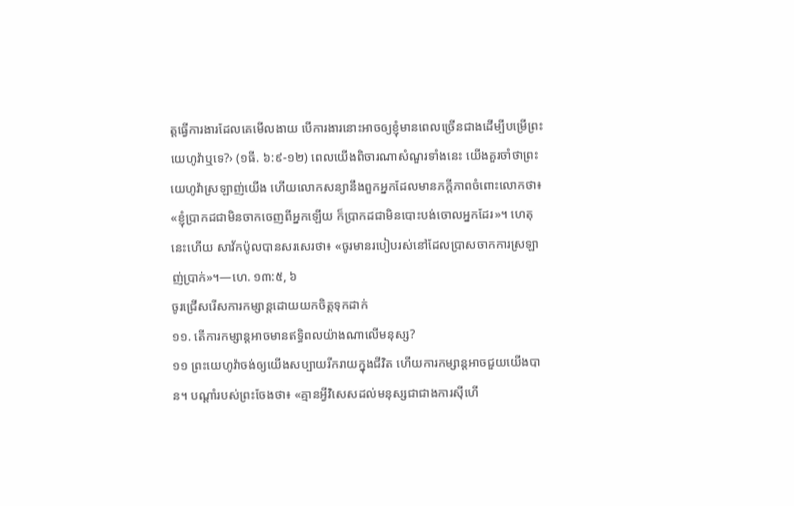ត្តធ្វើការងារដែលគេមើលងាយ បើការងារនោះអាចឲ្យខ្ញុំមានពេលច្រើនជាងដើម្បីបម្រើព្រះយេហូវ៉ាឬទេ?› (១ធី. ៦:៩-១២) ពេលយើងពិចារណាសំណួរទាំងនេះ យើងគួរចាំថាព្រះយេហូវ៉ាស្រឡាញ់យើង ហើយលោកសន្យានឹងពួកអ្នកដែលមានភក្ដីភាពចំពោះលោកថា៖ «ខ្ញុំប្រាកដជាមិនចាកចេញពីអ្នកឡើយ ក៏ប្រាកដជាមិនបោះបង់ចោលអ្នកដែរ»។ ហេតុនេះហើយ សាវ័កប៉ូលបានសរសេរថា៖ «ចូរមានរបៀបរស់នៅដែលប្រាសចាកការស្រឡាញ់ប្រាក់»។—ហេ. ១៣:៥, ៦
ចូរជ្រើសរើសការកម្សាន្តដោយយកចិត្តទុកដាក់
១១. តើការកម្សាន្តអាចមានឥទ្ធិពលយ៉ាងណាលើមនុស្ស?
១១ ព្រះយេហូវ៉ាចង់ឲ្យយើងសប្បាយរីករាយក្នុងជីវិត ហើយការកម្សាន្តអាចជួយយើងបាន។ បណ្ដាំរបស់ព្រះចែងថា៖ «គ្មានអ្វីវិសេសដល់មនុស្សជាជាងការស៊ីហើ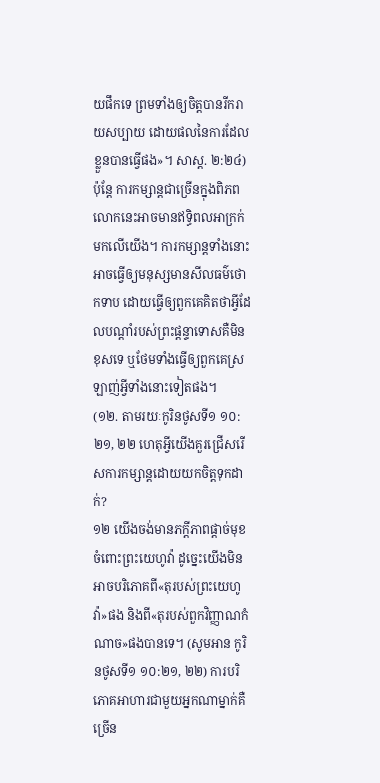យផឹកទេ ព្រមទាំងឲ្យចិត្តបានរីករាយសប្បាយ ដោយផលនៃការដែលខ្លួនបានធ្វើផង»។ សាស្ដ. ២:២៤) ប៉ុន្តែ ការកម្សាន្តជាច្រើនក្នុងពិភពលោកនេះអាចមានឥទ្ធិពលអាក្រក់មកលើយើង។ ការកម្សាន្តទាំងនោះអាចធ្វើឲ្យមនុស្សមានសីលធម៌ថោកទាប ដោយធ្វើឲ្យពួកគេគិតថាអ្វីដែលបណ្ដាំរបស់ព្រះផ្ដន្ទាទោសគឺមិនខុសទេ ឬថែមទាំងធ្វើឲ្យពួកគេស្រឡាញ់អ្វីទាំងនោះទៀតផង។
(១២. តាមរយៈកូរិនថូសទី១ ១០:២១, ២២ ហេតុអ្វីយើងគួរជ្រើសរើសការកម្សាន្តដោយយកចិត្តទុកដាក់?
១២ យើងចង់មានភក្ដីភាពផ្ដាច់មុខចំពោះព្រះយេហូវ៉ា ដូច្នេះយើងមិនអាចបរិភោគពី«តុរបស់ព្រះយេហូវ៉ា»ផង និងពី«តុរបស់ពួកវិញ្ញាណកំណាច»ផងបានទេ។ (សូមអាន កូរិនថូសទី១ ១០:២១, ២២) ការបរិភោគអាហារជាមួយអ្នកណាម្នាក់គឺច្រើន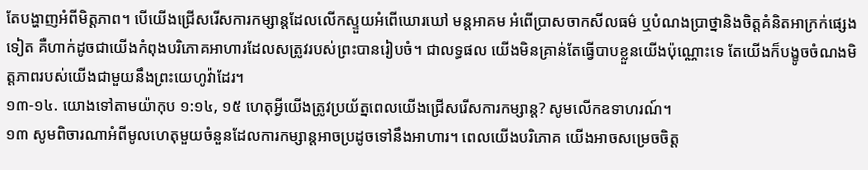តែបង្ហាញអំពីមិត្តភាព។ បើយើងជ្រើសរើសការកម្សាន្តដែលលើកស្ទួយអំពើឃោរឃៅ មន្តអាគម អំពើប្រាសចាកសីលធម៌ ឬបំណងប្រាថ្នានិងចិត្តគំនិតអាក្រក់ផ្សេងទៀត គឺហាក់ដូចជាយើងកំពុងបរិភោគអាហារដែលសត្រូវរបស់ព្រះបានរៀបចំ។ ជាលទ្ធផល យើងមិនគ្រាន់តែធ្វើបាបខ្លួនយើងប៉ុណ្ណោះទេ តែយើងក៏បង្ខូចចំណងមិត្តភាពរបស់យើងជាមួយនឹងព្រះយេហូវ៉ាដែរ។
១៣-១៤. យោងទៅតាមយ៉ាកុប ១:១៤, ១៥ ហេតុអ្វីយើងត្រូវប្រយ័ត្នពេលយើងជ្រើសរើសការកម្សាន្ត? សូមលើកឧទាហរណ៍។
១៣ សូមពិចារណាអំពីមូលហេតុមួយចំនួនដែលការកម្សាន្តអាចប្រដូចទៅនឹងអាហារ។ ពេលយើងបរិភោគ យើងអាចសម្រេចចិត្ត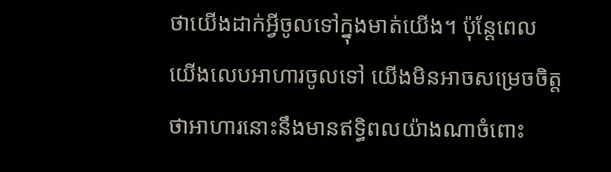ថាយើងដាក់អ្វីចូលទៅក្នុងមាត់យើង។ ប៉ុន្តែពេលយើងលេបអាហារចូលទៅ យើងមិនអាចសម្រេចចិត្តថាអាហារនោះនឹងមានឥទ្ធិពលយ៉ាងណាចំពោះ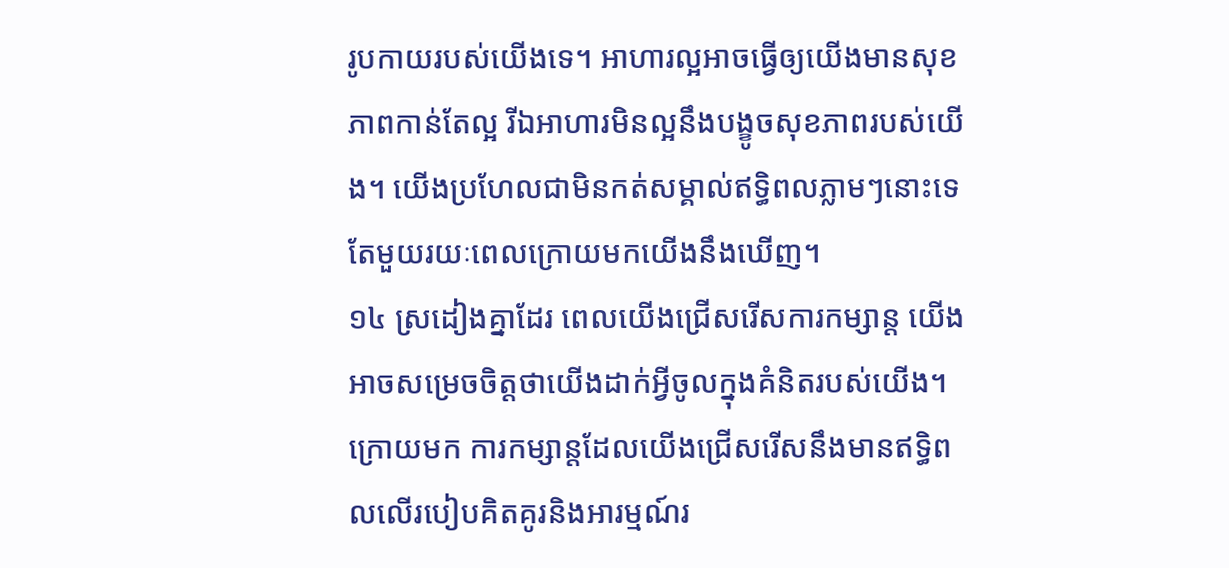រូបកាយរបស់យើងទេ។ អាហារល្អអាចធ្វើឲ្យយើងមានសុខភាពកាន់តែល្អ រីឯអាហារមិនល្អនឹងបង្ខូចសុខភាពរបស់យើង។ យើងប្រហែលជាមិនកត់សម្គាល់ឥទ្ធិពលភ្លាមៗនោះទេ តែមួយរយៈពេលក្រោយមកយើងនឹងឃើញ។
១៤ ស្រដៀងគ្នាដែរ ពេលយើងជ្រើសរើសការកម្សាន្ត យើងអាចសម្រេចចិត្តថាយើងដាក់អ្វីចូលក្នុងគំនិតរបស់យើង។ ក្រោយមក ការកម្សាន្តដែលយើងជ្រើសរើសនឹងមានឥទ្ធិពលលើរបៀបគិតគូរនិងអារម្មណ៍រ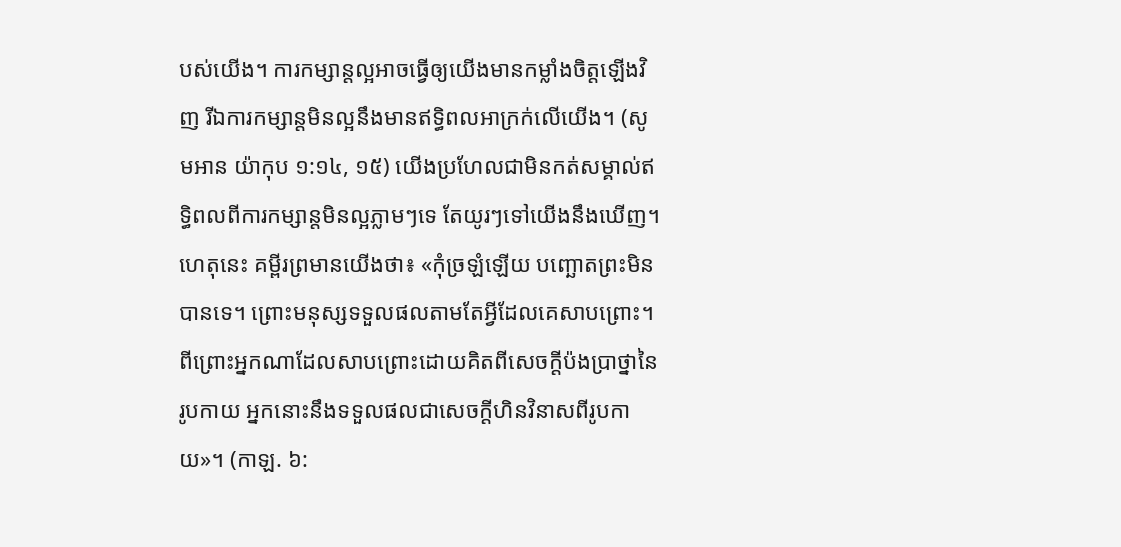បស់យើង។ ការកម្សាន្តល្អអាចធ្វើឲ្យយើងមានកម្លាំងចិត្តឡើងវិញ រីឯការកម្សាន្តមិនល្អនឹងមានឥទ្ធិពលអាក្រក់លើយើង។ (សូមអាន យ៉ាកុប ១:១៤, ១៥) យើងប្រហែលជាមិនកត់សម្គាល់ឥទ្ធិពលពីការកម្សាន្តមិនល្អភ្លាមៗទេ តែយូរៗទៅយើងនឹងឃើញ។ ហេតុនេះ គម្ពីរព្រមានយើងថា៖ «កុំច្រឡំឡើយ បញ្ឆោតព្រះមិនបានទេ។ ព្រោះមនុស្សទទួលផលតាមតែអ្វីដែលគេសាបព្រោះ។ ពីព្រោះអ្នកណាដែលសាបព្រោះដោយគិតពីសេចក្ដីប៉ងប្រាថ្នានៃរូបកាយ អ្នកនោះនឹងទទួលផលជាសេចក្ដីហិនវិនាសពីរូបកាយ»។ (កាឡ. ៦: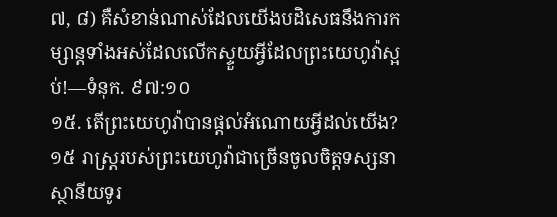៧, ៨) គឺសំខាន់ណាស់ដែលយើងបដិសេធនឹងការកម្សាន្តទាំងអស់ដែលលើកស្ទួយអ្វីដែលព្រះយេហូវ៉ាស្អប់!—ទំនុក. ៩៧:១០
១៥. តើព្រះយេហូវ៉ាបានផ្ដល់អំណោយអ្វីដល់យើង?
១៥ រាស្ត្ររបស់ព្រះយេហូវ៉ាជាច្រើនចូលចិត្តទស្សនាស្ថានីយទូរ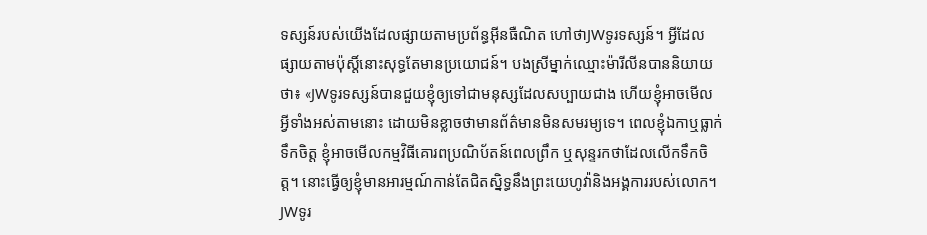ទស្សន៍របស់យើងដែលផ្សាយតាមប្រព័ន្ធអ៊ីនធឺណិត ហៅថាJWទូរទស្សន៍។ អ្វីដែលផ្សាយតាមប៉ុស្តិ៍នោះសុទ្ធតែមានប្រយោជន៍។ បងស្រីម្នាក់ឈ្មោះម៉ារីលីនបាននិយាយថា៖ «JWទូរទស្សន៍បានជួយខ្ញុំឲ្យទៅជាមនុស្សដែលសប្បាយជាង ហើយខ្ញុំអាចមើលអ្វីទាំងអស់តាមនោះ ដោយមិនខ្លាចថាមានព័ត៌មានមិនសមរម្យទេ។ ពេលខ្ញុំឯកាឬធ្លាក់ទឹកចិត្ត ខ្ញុំអាចមើលកម្មវិធីគោរពប្រណិប័តន៍ពេលព្រឹក ឬសុន្ទរកថាដែលលើកទឹកចិត្ត។ នោះធ្វើឲ្យខ្ញុំមានអារម្មណ៍កាន់តែជិតស្និទ្ធនឹងព្រះយេហូវ៉ានិងអង្គការរបស់លោក។ JWទូរ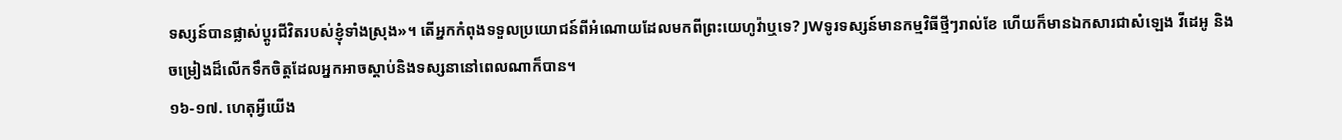ទស្សន៍បានផ្លាស់ប្ដូរជីវិតរបស់ខ្ញុំទាំងស្រុង»។ តើអ្នកកំពុងទទួលប្រយោជន៍ពីអំណោយដែលមកពីព្រះយេហូវ៉ាឬទេ? JWទូរទស្សន៍មានកម្មវិធីថ្មីៗរាល់ខែ ហើយក៏មានឯកសារជាសំឡេង វីដេអូ និងចម្រៀងដ៏លើកទឹកចិត្តដែលអ្នកអាចស្ដាប់និងទស្សនានៅពេលណាក៏បាន។
១៦-១៧. ហេតុអ្វីយើង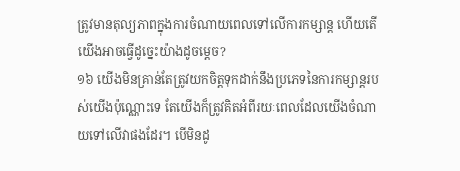ត្រូវមានតុល្យភាពក្នុងការចំណាយពេលទៅលើការកម្សាន្ត ហើយតើយើងអាចធ្វើដូច្នេះយ៉ាងដូចម្ដេច?
១៦ យើងមិនគ្រាន់តែត្រូវយកចិត្តទុកដាក់នឹងប្រភេទនៃការកម្សាន្តរបស់យើងប៉ុណ្ណោះទេ តែយើងក៏ត្រូវគិតអំពីរយៈពេលដែលយើងចំណាយទៅលើវាផងដែរ។ បើមិនដូ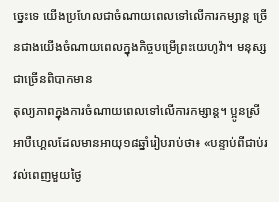ច្នេះទេ យើងប្រហែលជាចំណាយពេលទៅលើការកម្សាន្ត ច្រើនជាងយើងចំណាយពេលក្នុងកិច្ចបម្រើព្រះយេហូវ៉ា។ មនុស្សជាច្រើនពិបាកមាន
តុល្យភាពក្នុងការចំណាយពេលទៅលើការកម្សាន្ត។ ប្អូនស្រីអាបឺហ្គេលដែលមានអាយុ១៨ឆ្នាំរៀបរាប់ថា៖ «បន្ទាប់ពីជាប់រវល់ពេញមួយថ្ងៃ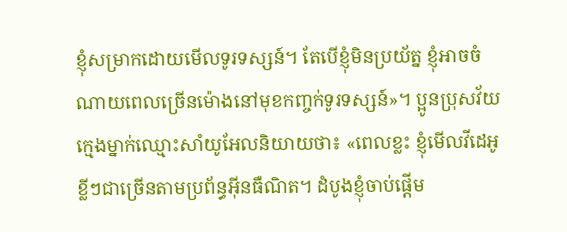ខ្ញុំសម្រាកដោយមើលទូរទស្សន៍។ តែបើខ្ញុំមិនប្រយ័ត្ន ខ្ញុំអាចចំណាយពេលច្រើនម៉ោងនៅមុខកញ្ចក់ទូរទស្សន៍»។ ប្អូនប្រុសវ័យក្មេងម្នាក់ឈ្មោះសាំយូអែលនិយាយថា៖ «ពេលខ្លះ ខ្ញុំមើលវីដេអូខ្លីៗជាច្រើនតាមប្រព័ន្ធអ៊ីនធឺណិត។ ដំបូងខ្ញុំចាប់ផ្ដើម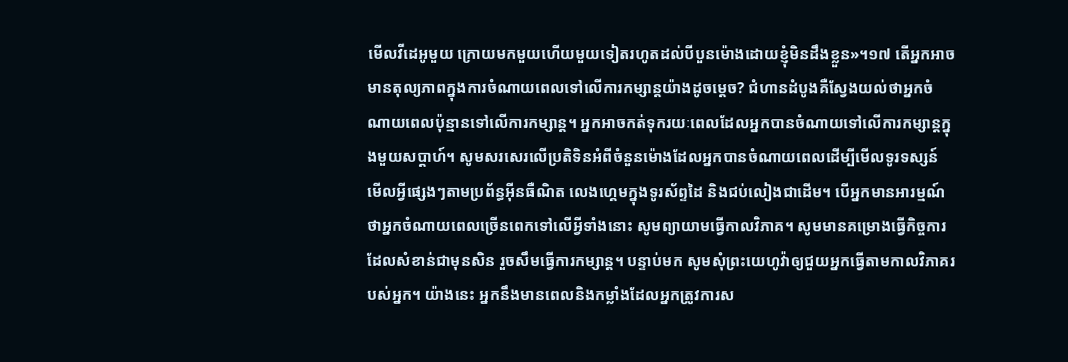មើលវីដេអូមួយ ក្រោយមកមួយហើយមួយទៀតរហូតដល់បីបួនម៉ោងដោយខ្ញុំមិនដឹងខ្លួន»។១៧ តើអ្នកអាចមានតុល្យភាពក្នុងការចំណាយពេលទៅលើការកម្សាន្តយ៉ាងដូចម្ដេច? ជំហានដំបូងគឺស្វែងយល់ថាអ្នកចំណាយពេលប៉ុន្មានទៅលើការកម្សាន្ត។ អ្នកអាចកត់ទុករយៈពេលដែលអ្នកបានចំណាយទៅលើការកម្សាន្តក្នុងមួយសប្ដាហ៍។ សូមសរសេរលើប្រតិទិនអំពីចំនួនម៉ោងដែលអ្នកបានចំណាយពេលដើម្បីមើលទូរទស្សន៍ មើលអ្វីផ្សេងៗតាមប្រព័ន្ធអ៊ីនធឺណិត លេងហ្គេមក្នុងទូរស័ព្ទដៃ និងជប់លៀងជាដើម។ បើអ្នកមានអារម្មណ៍ថាអ្នកចំណាយពេលច្រើនពេកទៅលើអ្វីទាំងនោះ សូមព្យាយាមធ្វើកាលវិភាគ។ សូមមានគម្រោងធ្វើកិច្ចការដែលសំខាន់ជាមុនសិន រួចសឹមធ្វើការកម្សាន្ត។ បន្ទាប់មក សូមសុំព្រះយេហូវ៉ាឲ្យជួយអ្នកធ្វើតាមកាលវិភាគរបស់អ្នក។ យ៉ាងនេះ អ្នកនឹងមានពេលនិងកម្លាំងដែលអ្នកត្រូវការស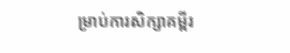ម្រាប់ការសិក្សាគម្ពីរ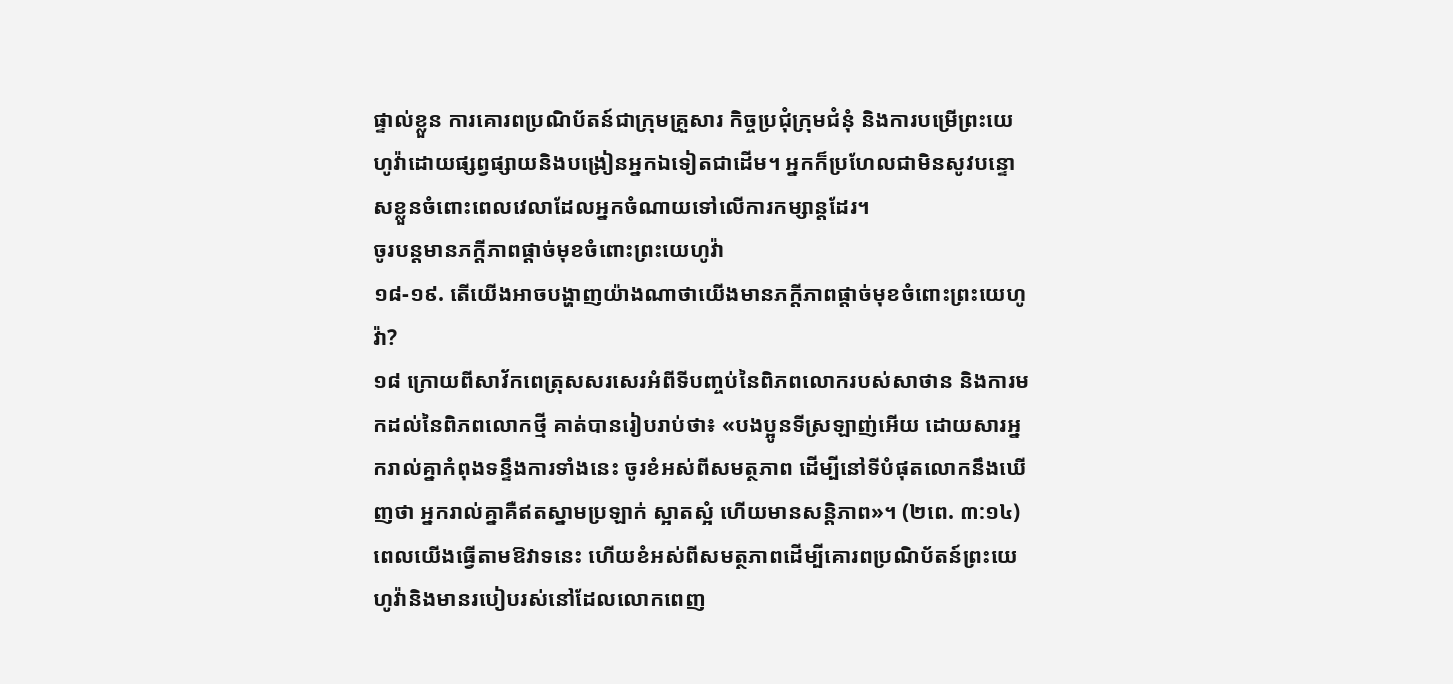ផ្ទាល់ខ្លួន ការគោរពប្រណិប័តន៍ជាក្រុមគ្រួសារ កិច្ចប្រជុំក្រុមជំនុំ និងការបម្រើព្រះយេហូវ៉ាដោយផ្សព្វផ្សាយនិងបង្រៀនអ្នកឯទៀតជាដើម។ អ្នកក៏ប្រហែលជាមិនសូវបន្ទោសខ្លួនចំពោះពេលវេលាដែលអ្នកចំណាយទៅលើការកម្សាន្តដែរ។
ចូរបន្តមានភក្ដីភាពផ្ដាច់មុខចំពោះព្រះយេហូវ៉ា
១៨-១៩. តើយើងអាចបង្ហាញយ៉ាងណាថាយើងមានភក្ដីភាពផ្ដាច់មុខចំពោះព្រះយេហូវ៉ា?
១៨ ក្រោយពីសាវ័កពេត្រុសសរសេរអំពីទីបញ្ចប់នៃពិភពលោករបស់សាថាន និងការមកដល់នៃពិភពលោកថ្មី គាត់បានរៀបរាប់ថា៖ «បងប្អូនទីស្រឡាញ់អើយ ដោយសារអ្នករាល់គ្នាកំពុងទន្ទឹងការទាំងនេះ ចូរខំអស់ពីសមត្ថភាព ដើម្បីនៅទីបំផុតលោកនឹងឃើញថា អ្នករាល់គ្នាគឺឥតស្នាមប្រឡាក់ ស្អាតស្អំ ហើយមានសន្ដិភាព»។ (២ពេ. ៣:១៤) ពេលយើងធ្វើតាមឱវាទនេះ ហើយខំអស់ពីសមត្ថភាពដើម្បីគោរពប្រណិប័តន៍ព្រះយេហូវ៉ានិងមានរបៀបរស់នៅដែលលោកពេញ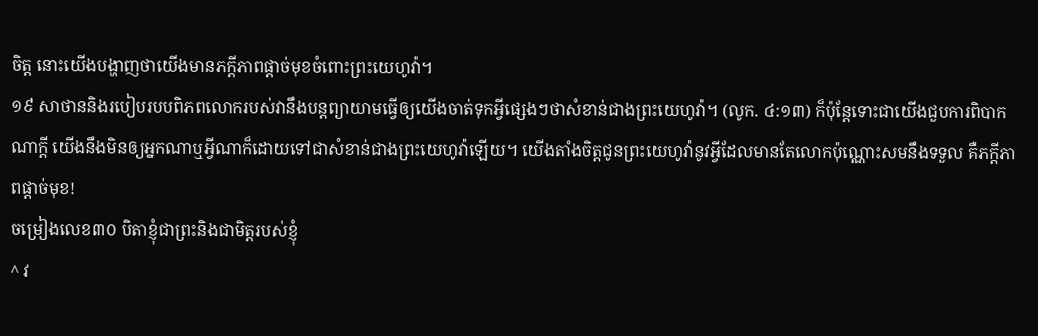ចិត្ត នោះយើងបង្ហាញថាយើងមានភក្ដីភាពផ្ដាច់មុខចំពោះព្រះយេហូវ៉ា។
១៩ សាថាននិងរបៀបរបបពិភពលោករបស់វានឹងបន្តព្យាយាមធ្វើឲ្យយើងចាត់ទុកអ្វីផ្សេងៗថាសំខាន់ជាងព្រះយេហូវ៉ា។ (លូក. ៤:១៣) ក៏ប៉ុន្តែទោះជាយើងជួបការពិបាកណាក្ដី យើងនឹងមិនឲ្យអ្នកណាឬអ្វីណាក៏ដោយទៅជាសំខាន់ជាងព្រះយេហូវ៉ាឡើយ។ យើងតាំងចិត្តជូនព្រះយេហូវ៉ានូវអ្វីដែលមានតែលោកប៉ុណ្ណោះសមនឹងទទួល គឺភក្ដីភាពផ្ដាច់មុខ!
ចម្រៀងលេខ៣០ បិតាខ្ញុំជាព្រះនិងជាមិត្តរបស់ខ្ញុំ
^ វ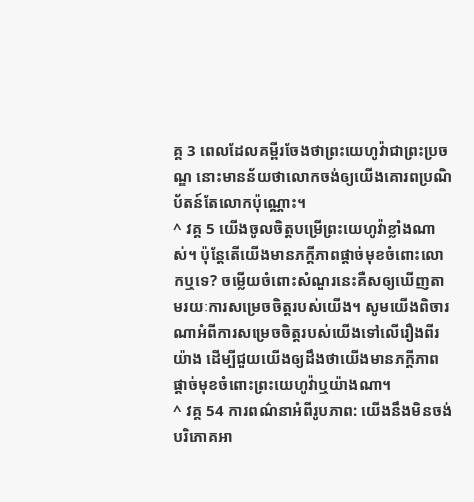គ្គ 3 ពេលដែលគម្ពីរចែងថាព្រះយេហូវ៉ាជាព្រះប្រចណ្ឌ នោះមានន័យថាលោកចង់ឲ្យយើងគោរពប្រណិប័តន៍តែលោកប៉ុណ្ណោះ។
^ វគ្គ 5 យើងចូលចិត្តបម្រើព្រះយេហូវ៉ាខ្លាំងណាស់។ ប៉ុន្តែតើយើងមានភក្ដីភាពផ្ដាច់មុខចំពោះលោកឬទេ? ចម្លើយចំពោះសំណួរនេះគឺសឲ្យឃើញតាមរយៈការសម្រេចចិត្តរបស់យើង។ សូមយើងពិចារណាអំពីការសម្រេចចិត្តរបស់យើងទៅលើរឿងពីរយ៉ាង ដើម្បីជួយយើងឲ្យដឹងថាយើងមានភក្ដីភាពផ្ដាច់មុខចំពោះព្រះយេហូវ៉ាឬយ៉ាងណា។
^ វគ្គ 54 ការពណ៌នាអំពីរូបភាព: យើងនឹងមិនចង់បរិភោគអា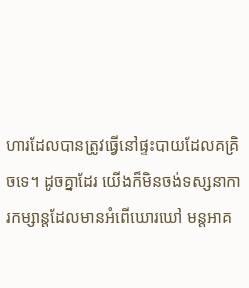ហារដែលបានត្រូវធ្វើនៅផ្ទះបាយដែលគគ្រិចទេ។ ដូចគ្នាដែរ យើងក៏មិនចង់ទស្សនាការកម្សាន្តដែលមានអំពើឃោរឃៅ មន្តអាគ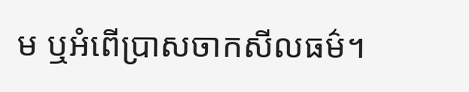ម ឬអំពើប្រាសចាកសីលធម៌។